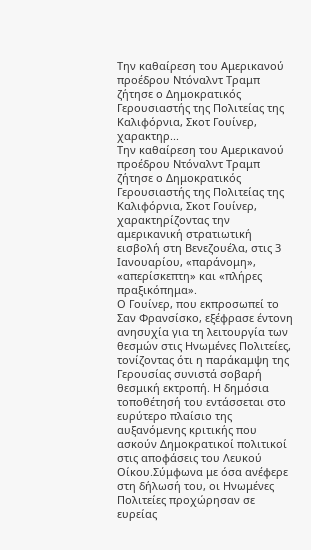Την καθαίρεση του Αμερικανού προέδρου Ντόναλντ Τραμπ ζήτησε ο Δημοκρατικός Γερουσιαστής της Πολιτείας της Καλιφόρνια, Σκοτ Γουίνερ, χαρακτηρ...
Την καθαίρεση του Αμερικανού προέδρου Ντόναλντ Τραμπ ζήτησε ο Δημοκρατικός Γερουσιαστής της Πολιτείας της Καλιφόρνια, Σκοτ Γουίνερ, χαρακτηρίζοντας την αμερικανική στρατιωτική εισβολή στη Βενεζουέλα, στις 3 Ιανουαρίου, «παράνομη», «απερίσκεπτη» και «πλήρες πραξικόπημα».
Ο Γουίνερ, που εκπροσωπεί το Σαν Φρανσίσκο, εξέφρασε έντονη ανησυχία για τη λειτουργία των θεσμών στις Ηνωμένες Πολιτείες, τονίζοντας ότι η παράκαμψη της Γερουσίας συνιστά σοβαρή θεσμική εκτροπή. Η δημόσια τοποθέτησή του εντάσσεται στο ευρύτερο πλαίσιο της αυξανόμενης κριτικής που ασκούν Δημοκρατικοί πολιτικοί στις αποφάσεις του Λευκού Οίκου.Σύμφωνα με όσα ανέφερε στη δήλωσή του, οι Ηνωμένες Πολιτείες προχώρησαν σε ευρείας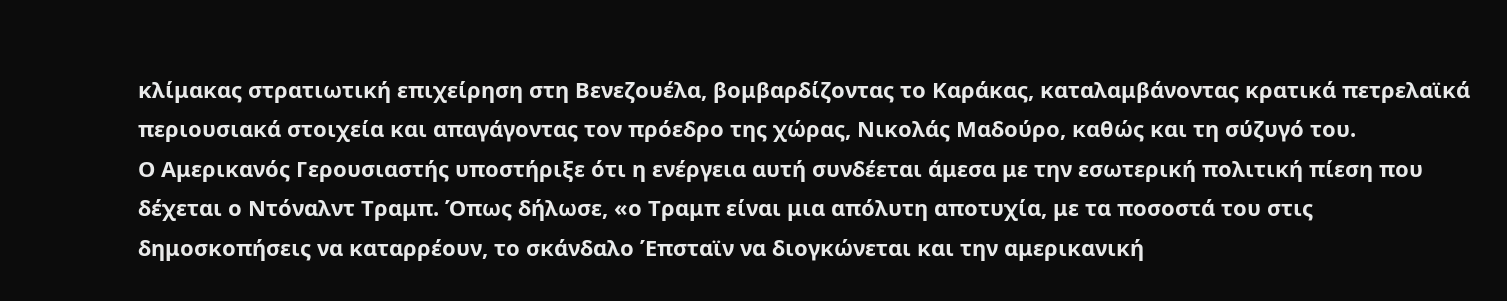κλίμακας στρατιωτική επιχείρηση στη Βενεζουέλα, βομβαρδίζοντας το Καράκας, καταλαμβάνοντας κρατικά πετρελαϊκά περιουσιακά στοιχεία και απαγάγοντας τον πρόεδρο της χώρας, Νικολάς Μαδούρο, καθώς και τη σύζυγό του.
Ο Αμερικανός Γερουσιαστής υποστήριξε ότι η ενέργεια αυτή συνδέεται άμεσα με την εσωτερική πολιτική πίεση που δέχεται ο Ντόναλντ Τραμπ. Όπως δήλωσε, «ο Τραμπ είναι μια απόλυτη αποτυχία, με τα ποσοστά του στις δημοσκοπήσεις να καταρρέουν, το σκάνδαλο Έπσταϊν να διογκώνεται και την αμερικανική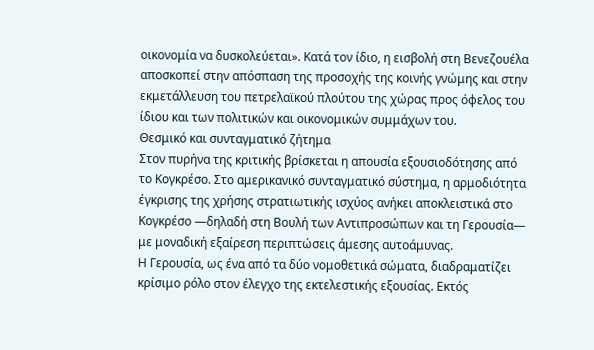οικονομία να δυσκολεύεται». Κατά τον ίδιο, η εισβολή στη Βενεζουέλα αποσκοπεί στην απόσπαση της προσοχής της κοινής γνώμης και στην εκμετάλλευση του πετρελαϊκού πλούτου της χώρας προς όφελος του ίδιου και των πολιτικών και οικονομικών συμμάχων του.
Θεσμικό και συνταγματικό ζήτημα
Στον πυρήνα της κριτικής βρίσκεται η απουσία εξουσιοδότησης από το Κογκρέσο. Στο αμερικανικό συνταγματικό σύστημα, η αρμοδιότητα έγκρισης της χρήσης στρατιωτικής ισχύος ανήκει αποκλειστικά στο Κογκρέσο —δηλαδή στη Βουλή των Αντιπροσώπων και τη Γερουσία— με μοναδική εξαίρεση περιπτώσεις άμεσης αυτοάμυνας.
Η Γερουσία, ως ένα από τα δύο νομοθετικά σώματα, διαδραματίζει κρίσιμο ρόλο στον έλεγχο της εκτελεστικής εξουσίας. Εκτός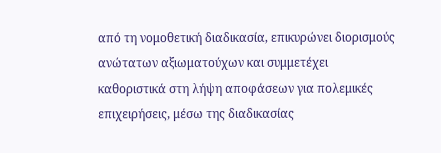από τη νομοθετική διαδικασία, επικυρώνει διορισμούς ανώτατων αξιωματούχων και συμμετέχει καθοριστικά στη λήψη αποφάσεων για πολεμικές επιχειρήσεις, μέσω της διαδικασίας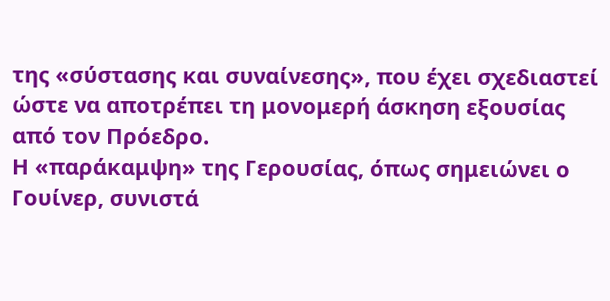της «σύστασης και συναίνεσης», που έχει σχεδιαστεί ώστε να αποτρέπει τη μονομερή άσκηση εξουσίας από τον Πρόεδρο.
Η «παράκαμψη» της Γερουσίας, όπως σημειώνει ο Γουίνερ, συνιστά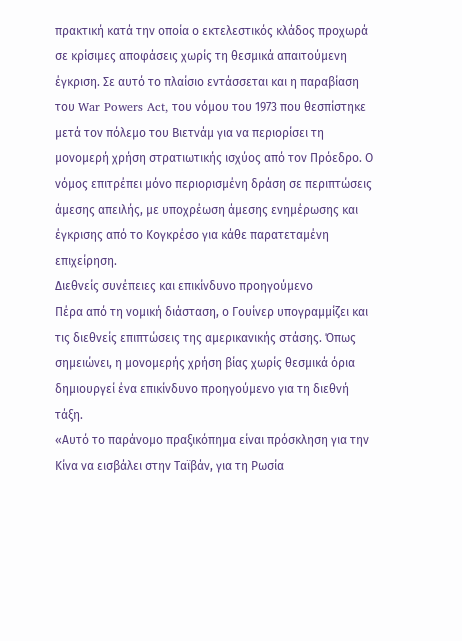πρακτική κατά την οποία ο εκτελεστικός κλάδος προχωρά σε κρίσιμες αποφάσεις χωρίς τη θεσμικά απαιτούμενη έγκριση. Σε αυτό το πλαίσιο εντάσσεται και η παραβίαση του War Powers Act, του νόμου του 1973 που θεσπίστηκε μετά τον πόλεμο του Βιετνάμ για να περιορίσει τη μονομερή χρήση στρατιωτικής ισχύος από τον Πρόεδρο. Ο νόμος επιτρέπει μόνο περιορισμένη δράση σε περιπτώσεις άμεσης απειλής, με υποχρέωση άμεσης ενημέρωσης και έγκρισης από το Κογκρέσο για κάθε παρατεταμένη επιχείρηση.
Διεθνείς συνέπειες και επικίνδυνο προηγούμενο
Πέρα από τη νομική διάσταση, ο Γουίνερ υπογραμμίζει και τις διεθνείς επιπτώσεις της αμερικανικής στάσης. Όπως σημειώνει, η μονομερής χρήση βίας χωρίς θεσμικά όρια δημιουργεί ένα επικίνδυνο προηγούμενο για τη διεθνή τάξη.
«Αυτό το παράνομο πραξικόπημα είναι πρόσκληση για την Κίνα να εισβάλει στην Ταϊβάν, για τη Ρωσία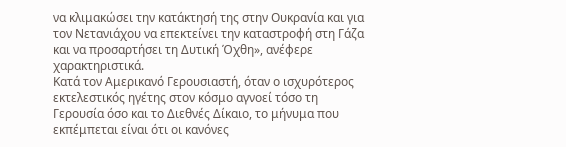να κλιμακώσει την κατάκτησή της στην Ουκρανία και για τον Νετανιάχου να επεκτείνει την καταστροφή στη Γάζα και να προσαρτήσει τη Δυτική Όχθη», ανέφερε χαρακτηριστικά.
Κατά τον Αμερικανό Γερουσιαστή, όταν ο ισχυρότερος εκτελεστικός ηγέτης στον κόσμο αγνοεί τόσο τη Γερουσία όσο και το Διεθνές Δίκαιο, το μήνυμα που εκπέμπεται είναι ότι οι κανόνες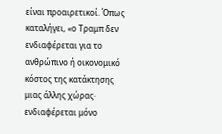είναι προαιρετικοί. Όπως καταλήγει, «ο Τραμπ δεν ενδιαφέρεται για το ανθρώπινο ή οικονομικό κόστος της κατάκτησης μιας άλλης χώρας· ενδιαφέρεται μόνο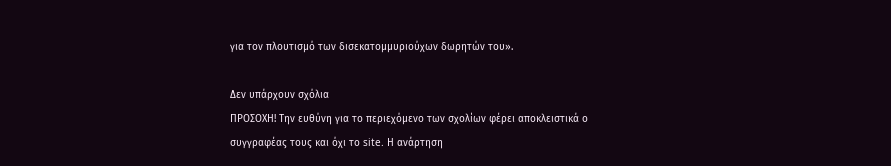για τον πλουτισμό των δισεκατομμυριούχων δωρητών του».

Δεν υπάρχουν σχόλια
ΠΡΟΣΟΧΗ! Την ευθύνη για το περιεχόμενο των σχολίων φέρει αποκλειστικά ο συγγραφέας τους και όχι το site. Η ανάρτηση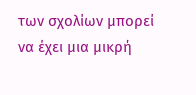των σχολίων μπορεί να έχει μια μικρή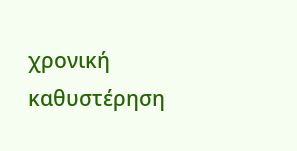χρονική καθυστέρηση